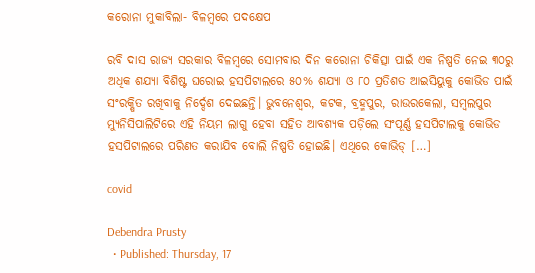କରୋନା ମୁକାବିଲା- ବିଳମ୍ବରେ ପଦକ୍ଷେପ

ରବି ଦାସ ରାଜ୍ୟ ସରକାର ବିଳମ୍ବରେ ସୋମବାର ଦିନ କରୋନା ଚିକିତ୍ସା ପାଇଁ ଏକ ନିଷ୍ପତି ନେଇ ୩୦ରୁ ଅଧିକ ଶଯ୍ୟା ବିଶିଷ୍ଟ ଘରୋଇ ହସପିଟାଲରେ ୫୦% ଶଯ୍ୟା ଓ ୮୦ ପ୍ରତିଶତ ଆଇସିୟୁକୁ କୋଭିଡ ପାଇଁ ସଂରକ୍ଷିତ ରଖିବାକୁ ନିର୍ଦ୍ଦେଶ ଦେଇଛନ୍ତି। ଭୁବନେଶ୍ୱର, କଟକ, ବ୍ରହ୍ମପୁର, ରାଉରକେଲା, ସମ୍ବଲପୁର ମ୍ୟୁନିସିପାଲିଟିରେ ଏହି ନିୟମ ଲାଗୁ ହେବା ସହିତ ଆବଶ୍ୟକ ପଡ଼ିଲେ ସଂପୂର୍ଣ୍ଣ ହସପିଟାଲକୁ କୋଭିଡ ହସପିଟାଲରେ ପରିଣତ କରାଯିବ ବୋଲି ନିଷ୍ପତି ହୋଇଛି। ଏଥିରେ କୋଭିଡ୍ […]

covid

Debendra Prusty
  • Published: Thursday, 17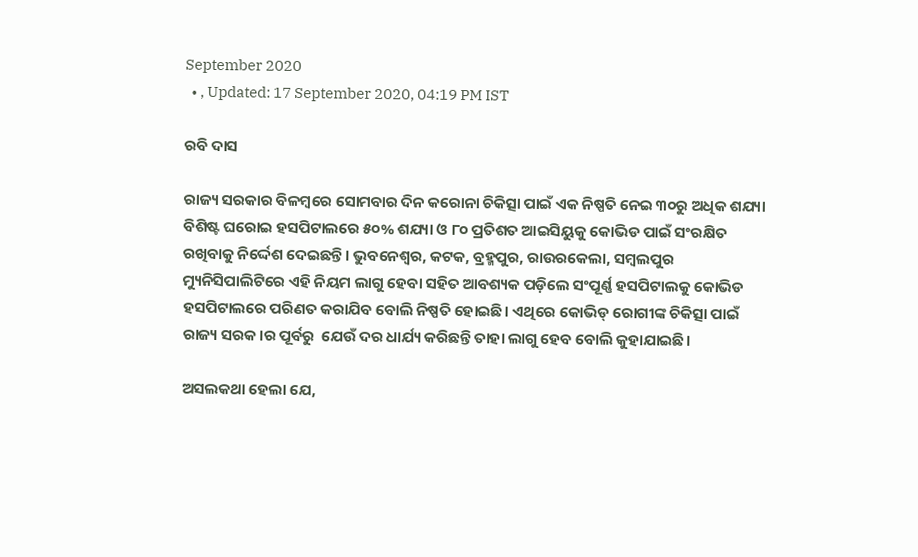September 2020
  • , Updated: 17 September 2020, 04:19 PM IST

ରବି ଦାସ

ରାଜ୍ୟ ସରକାର ବିଳମ୍ବରେ ସୋମବାର ଦିନ କରୋନା ଚିକିତ୍ସା ପାଇଁ ଏକ ନିଷ୍ପତି ନେଇ ୩୦ରୁ ଅଧିକ ଶଯ୍ୟା ବିଶିଷ୍ଟ ଘରୋଇ ହସପିଟାଲରେ ୫୦% ଶଯ୍ୟା ଓ ୮୦ ପ୍ରତିଶତ ଆଇସିୟୁକୁ କୋଭିଡ ପାଇଁ ସଂରକ୍ଷିତ ରଖିବାକୁ ନିର୍ଦ୍ଦେଶ ଦେଇଛନ୍ତି। ଭୁବନେଶ୍ୱର, କଟକ, ବ୍ରହ୍ମପୁର, ରାଉରକେଲା, ସମ୍ବଲପୁର ମ୍ୟୁନିସିପାଲିଟିରେ ଏହି ନିୟମ ଲାଗୁ ହେବା ସହିତ ଆବଶ୍ୟକ ପଡ଼ିଲେ ସଂପୂର୍ଣ୍ଣ ହସପିଟାଲକୁ କୋଭିଡ ହସପିଟାଲରେ ପରିଣତ କରାଯିବ ବୋଲି ନିଷ୍ପତି ହୋଇଛି। ଏଥିରେ କୋଭିଡ୍ ରୋଗୀଙ୍କ ଚିକିତ୍ସା ପାଇଁ ରାଜ୍ୟ ସରକ।ର ପୂର୍ବରୁ  ଯେଉଁ ଦର ଧାର୍ଯ୍ୟ କରିଛନ୍ତି ତାହା ଲାଗୁ ହେବ ବୋଲି କୁହାଯାଇଛି।

ଅସଲକଥା ହେଲା ଯେ,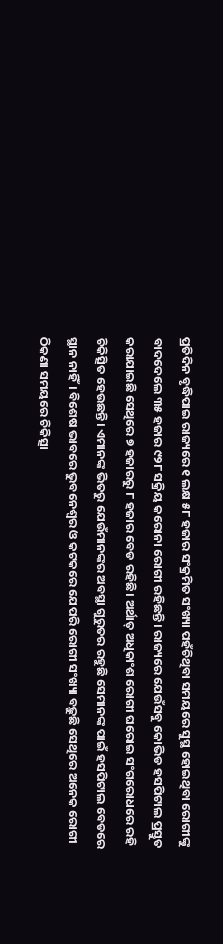ପ୍ରତିଦିନ ବୃଦ୍ଧିପାଇ ରାଜ୍ୟରେ ୧ ଲକ୍ଷ ୫୮ ହଜାର ସଂକ୍ରମିତ ସଂଖ୍ୟା ପହଁଚିଥିବା ସମୟରେ ସୁସ୍ଥ ହୋଇଥିବା ରୋଗୀଙ୍କୁ ବାଦଦେଲେ ୩୫ ହଜାର ୯୨୮ ସକ୍ରିୟ କରୋନା ରୋଗୀ ରହିଛନ୍ତି। ରାଜ୍ୟରେ ଯେଉଁସବୁ କୋଭିଡ ହସପିଟାଲ ପ୍ରସ୍ତୁତ କରାଯାଇଛି ସେଥିରେ ୭ ହଜାରରୁ ୮ ହଜାର ବେଡ ରହିଛି। ଅର୍ଥାତ୍ ଅଧିକାଂଶ ରୋଗୀ ଘରୋଇ ସଂଗରୋଧରେ ରହି ଚିକିତ୍ସିତ ହେଉଛନ୍ତି। ଏମାନଙ୍କ ଭିତରୁ ଯେଉଁମାନଙ୍କର ଅବସ୍ଥା ଗୁରୁତର ରହୁଛି ସେମାନଙ୍କ ପାଇଁ ହସପିଟାଲ ବେଡରେ ସ୍ଥାନ ନାହିଁ। ବିଶେଷ ଭାବରେ ଭୁବନେଶ୍ୱର ଓ କଟକରେ ଯେପରି ରୋଗୀ ସଂଖ୍ୟା ବଢ଼ୁଛି ସେଥିରେ ଅନେକ ରୋଗୀ ଠିକଣା ସମୟରେ ଚିକିତ୍ସା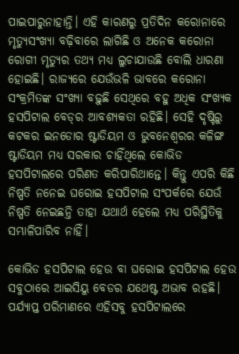ପାଇପାରୁନାହାନ୍ତି। ଏହି କାରଣରୁ ପ୍ରତିଦିନ କରୋନାରେ ମୃତ୍ୟୁସଂଖ୍ୟା ବଢ଼ିବାରେ ଲାଗିଛି ଓ ଅନେକ କରୋନା ରୋଗୀ ମୃତ୍ୟୁର ତଥ୍ୟ ମଧ୍ୟ ଲୁଚାଯାଉଛି ବୋଲି ଧାରଣା ହୋଇଛି। ରାଜ୍ୟରେ ଯେଉଁଭଳି ଭାବରେ କରୋନା ସଂକ୍ରମିତଙ୍କ ସଂଖ୍ୟା ବଢ଼ୁଛି ସେଥିରେ ବହୁ ଅଧିକ ସଂଖ୍ୟକ ହସପିଟାଲ ବେଡ୍‌ର ଆବଶ୍ୟକତା ରହିଛି। ସେହି ଦୃଷ୍ଟିରୁ କଟକର ଇନଡୋର ଷ୍ଟାଡିୟମ ଓ ଭୁବନେଶ୍ୱରର କଳିଙ୍ଗ ଷ୍ଟାଡିୟମ ମଧ୍ୟ ସରକାର ଚାହିଁଥିଲେ କୋଭିଡ ହସପିଟାଲରେ ପରିଣତ କରିପାରିଥାନ୍ତେ। କିନ୍ତୁ ଏପରି କିଛି ନିଷ୍ପତି ନନେଇ ଘରୋଇ ହସପିଟାଲ ସଂପର୍କରେ ଯେଉଁ ନିଷ୍ପତି ନେଇଛନ୍ତି ତାହା ଯଥାର୍ଥ ହେଲେ ମଧ୍ୟ ପରିସ୍ଥିତିକୁ ସମ୍ଭାଳିପାରିବ ନାହିଁ।

କୋଭିଡ ହସପିଟାଲ ହେଉ ବା ଘରୋଇ ହସପିଟାଲ ହେଉ ସବୁଠାରେ ଆଇସିୟୁ ବେଡର ଯଥେଷ୍ଟ ଅଭାବ ରହଛି। ପର୍ଯ୍ୟାପ୍ତ ପରିମାଣରେ ଏହିସବୁ ହସପିଟାଲରେ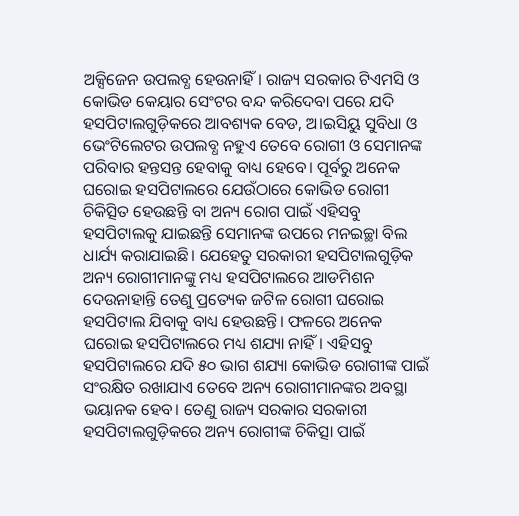ଅକ୍ସିଜେନ ଉପଲବ୍ଧ ହେଉନାହିଁ। ରାଜ୍ୟ ସରକାର ଟିଏମସି ଓ କୋଭିଡ କେୟାର ସେଂଟର ବନ୍ଦ କରିଦେବା ପରେ ଯଦି ହସପିଟାଲଗୁଡ଼ିକରେ ଆବଶ୍ୟକ ବେଡ, ଅ।ଇସିୟୁ ସୁବିଧା ଓ ଭେଂଟିଲେଟର ଉପଲବ୍ଧ ନହୁଏ ତେବେ ରୋଗୀ ଓ ସେମାନଙ୍କ ପରିବାର ହନ୍ତସନ୍ତ ହେବାକୁ ବାଧ୍ୟ ହେବେ। ପୂର୍ବରୁ ଅନେକ ଘରୋଇ ହସପିଟାଲରେ ଯେଉଁଠାରେ କୋଭିଡ ରୋଗୀ ଚିକିତ୍ସିତ ହେଉଛନ୍ତି ବା ଅନ୍ୟ ରୋଗ ପାଇଁ ଏହିସବୁ ହସପିଟାଲକୁ ଯାଇଛନ୍ତି ସେମାନଙ୍କ ଉପରେ ମନଇଚ୍ଛା ବିଲ ଧାର୍ଯ୍ୟ କରାଯାଇଛି। ଯେହେତୁ ସରକାରୀ ହସପିଟାଲଗୁଡ଼ିକ ଅନ୍ୟ ରୋଗୀମାନଙ୍କୁ ମଧ୍ୟ ହସପିଟାଲରେ ଆଡମିଶନ ଦେଉନାହାନ୍ତି ତେଣୁ ପ୍ରତ୍ୟେକ ଜଟିଳ ରୋଗୀ ଘରୋଇ ହସପିଟାଲ ଯିବାକୁ ବାଧ୍ୟ ହେଉଛନ୍ତି। ଫଳରେ ଅନେକ ଘରୋଇ ହସପିଟାଲରେ ମଧ୍ୟ ଶଯ୍ୟା ନାହିଁ। ଏହିସବୁ ହସପିଟାଲରେ ଯଦି ୫୦ ଭାଗ ଶଯ୍ୟା କୋଭିଡ ରୋଗୀଙ୍କ ପାଇଁ ସଂରକ୍ଷିତ ରଖାଯାଏ ତେବେ ଅନ୍ୟ ରୋଗୀମାନଙ୍କର ଅବସ୍ଥା ଭୟାନକ ହେବ। ତେଣୁ ରାଜ୍ୟ ସରକାର ସରକାରୀ ହସପିଟାଲଗୁଡ଼ିକରେ ଅନ୍ୟ ରୋଗୀଙ୍କ ଚିକିତ୍ସା ପାଇଁ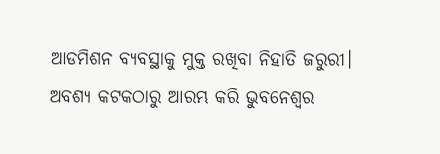ଆଡମିଶନ ବ୍ୟବସ୍ଥାକୁ ମୁକ୍ତ ରଖିବା ନିହାତି ଜରୁରୀ। ଅବଶ୍ୟ କଟକଠାରୁ ଆରମ୍ଭ କରି ଭୁବନେଶ୍ୱର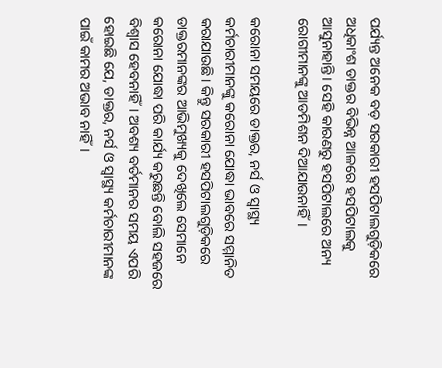ପର୍ଯ୍ୟନ୍ତ ଅନେକ ବଡ଼ ସରକାରୀ ହସପିଟାଲଗୁଡ଼ିକରେ  ଅଧିକାଂଶ ଡାକ୍ତର ବିଭିନ୍ନ ଆଳରେ ହସପିଟାଲକୁ ଆସୁନାହାନ୍ତି। ସେହି କାରଣରୁ ହସପିଟାଲରେ ଅନ୍ୟ ରୋଗୀମାନଙ୍କୁ ଆଡମିଶନ ଦିଆଯାଉନାହିଁ।

କରୋନା ସମୟରେ ଡାକ୍ତର, ନର୍ସ ଓ ସ୍ୱାସ୍ଥ୍ୟ କର୍ମଚାରୀମାନଙ୍କୁ କରୋନା ଯୋଦ୍ଧା ଭାବରେ ସମ୍ମାନିତ କରାଯାଉଛି। କିନ୍ତୁ ସରକାରୀ ହସପିଟାଲଗୁଡ଼ିକରେ ଡାକ୍ତରମାନଙ୍କର ଆଭିମୁଖ୍ୟକୁ ଦେଖିଲେ ସେମାନେ କରୋନା ଯୋଦ୍ଧା ପରି କାର୍ଯ୍ୟ କରୁଛନ୍ତି ବୋଲି ସହଜରେ ବିଶ୍ୱାସ ହେବନାହିଁ। ଅବଶ୍ୟ ବର୍ତମାନର ସମୟ ଏପରି ହୋଇଛି ଯେ, ଡାକ୍ତର, ନର୍ସ ଓ ସ୍ୱାସ୍ଥ୍ୟ କର୍ମଚାରୀମାନଙ୍କ ପାଇଁ କାମର ଅଭାବ ନାହିଁ।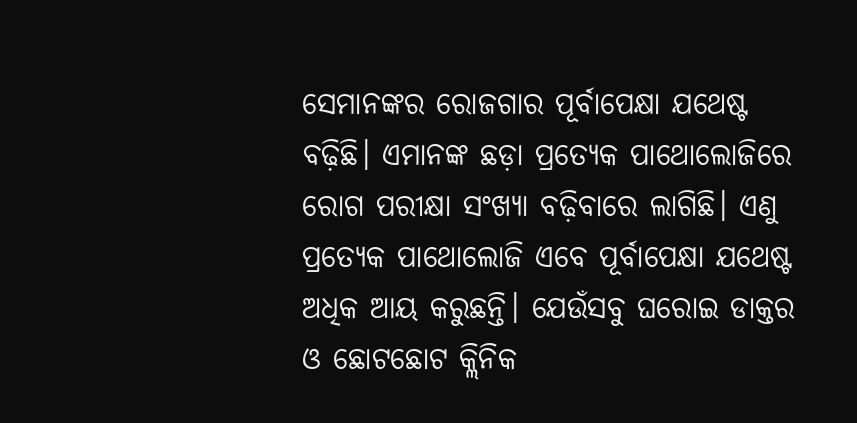ସେମାନଙ୍କର ରୋଜଗାର ପୂର୍ବାପେକ୍ଷା ଯଥେଷ୍ଟ ବଢ଼ିଛି। ଏମାନଙ୍କ ଛଡ଼ା ପ୍ରତ୍ୟେକ ପାଥୋଲୋଜିରେ ରୋଗ ପରୀକ୍ଷା ସଂଖ୍ୟା ବଢ଼ିବାରେ ଲାଗିଛି। ଏଣୁ ପ୍ରତ୍ୟେକ ପାଥୋଲୋଜି ଏବେ ପୂର୍ବାପେକ୍ଷା ଯଥେଷ୍ଟ ଅଧିକ ଆୟ କରୁଛନ୍ତି। ଯେଉଁସବୁ ଘରୋଇ ଡାକ୍ତର ଓ ଛୋଟଛୋଟ କ୍ଲିନିକ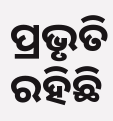ପ୍ରଭୃତି ରହିଛି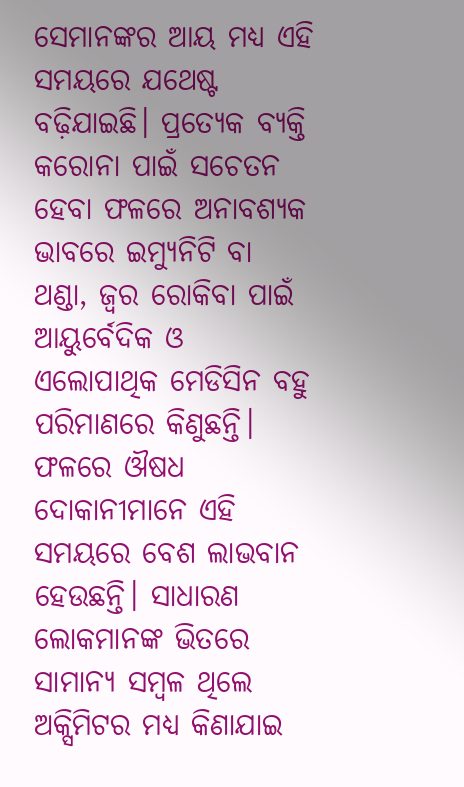ସେମାନଙ୍କର ଆୟ ମଧ୍ୟ ଏହି ସମୟରେ ଯଥେଷ୍ଟ ବଢ଼ିଯାଇଛି। ପ୍ରତ୍ୟେକ ବ୍ୟକ୍ତି କରୋନା ପାଇଁ ସଚେତନ ହେବା ଫଳରେ ଅନାବଶ୍ୟକ ଭାବରେ ଇମ୍ୟୁନିଟି ବା ଥଣ୍ଡା, ଜ୍ୱର ରୋକିବା ପାଇଁ ଆୟୁର୍ବେଦିକ ଓ ଏଲୋପାଥିକ ମେଡିସିନ ବହୁ ପରିମାଣରେ କିଣୁଛନ୍ତି। ଫଳରେ ଔଷଧ ଦୋକାନୀମାନେ ଏହି ସମୟରେ ବେଶ ଲାଭବାନ ହେଉଛନ୍ତି। ସାଧାରଣ ଲୋକମାନଙ୍କ ଭିତରେ ସାମାନ୍ୟ ସମ୍ବଳ ଥିଲେ ଅକ୍ସିମିଟର ମଧ୍ୟ କିଣାଯାଇ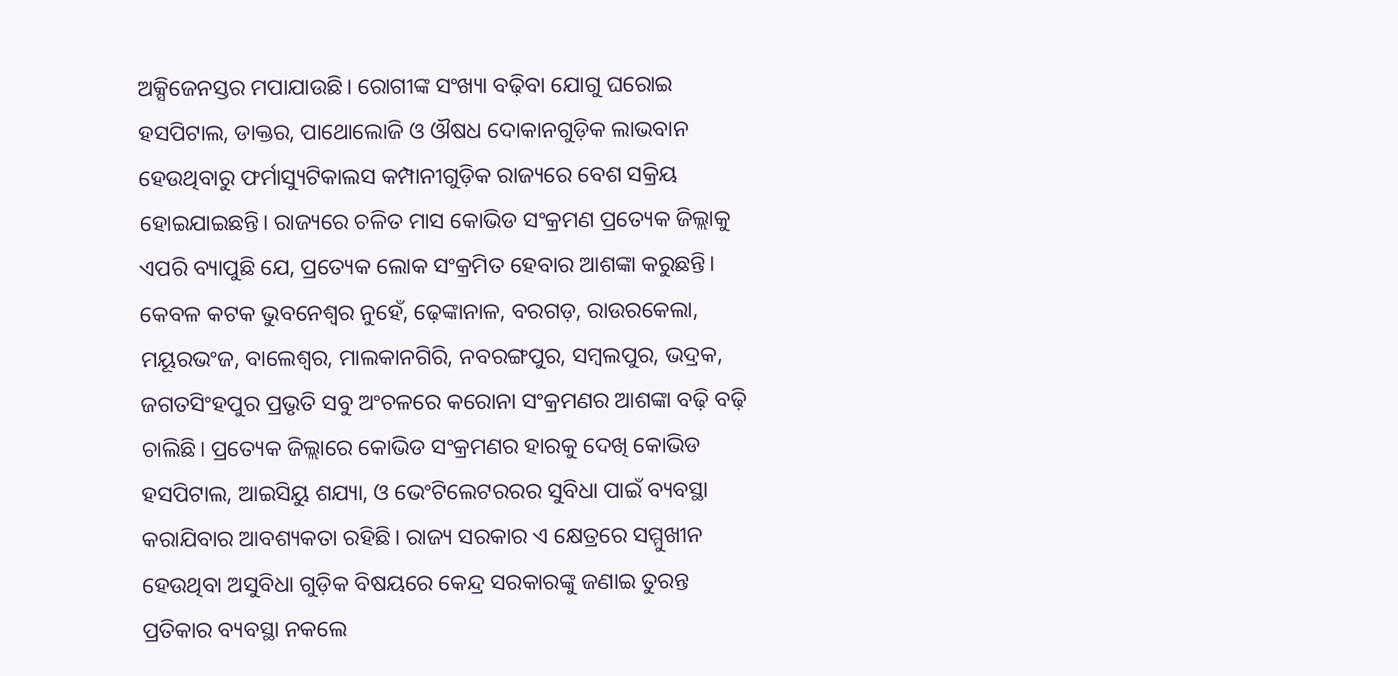ଅକ୍ସିଜେନସ୍ତର ମପାଯାଉଛି। ରୋଗୀଙ୍କ ସଂଖ୍ୟା ବଢ଼ିବା ଯୋଗୁ ଘରୋଇ ହସପିଟାଲ, ଡାକ୍ତର, ପାଥୋଲୋଜି ଓ ଔଷଧ ଦୋକାନଗୁଡ଼ିକ ଲାଭବାନ ହେଉଥିବାରୁ ଫର୍ମାସ୍ୟୁଟିକାଲସ କମ୍ପାନୀଗୁଡ଼ିକ ରାଜ୍ୟରେ ବେଶ ସକ୍ରିୟ ହୋଇଯାଇଛନ୍ତି। ରାଜ୍ୟରେ ଚଳିତ ମାସ କୋଭିଡ ସଂକ୍ରମଣ ପ୍ରତ୍ୟେକ ଜିଲ୍ଲାକୁ ଏପରି ବ୍ୟାପୁଛି ଯେ, ପ୍ରତ୍ୟେକ ଲୋକ ସଂକ୍ରମିତ ହେବାର ଆଶଙ୍କା କରୁଛନ୍ତି। କେବଳ କଟକ ଭୁବନେଶ୍ୱର ନୁହେଁ, ଢ଼େଙ୍କାନାଳ, ବରଗଡ଼, ରାଉରକେଲା, ମୟୂରଭଂଜ, ବାଲେଶ୍ୱର, ମାଲକାନଗିରି, ନବରଙ୍ଗପୁର, ସମ୍ବଲପୁର, ଭଦ୍ରକ, ଜଗତସିଂହପୁର ପ୍ରଭୃତି ସବୁ ଅଂଚଳରେ କରୋନା ସଂକ୍ରମଣର ଆଶଙ୍କା ବଢ଼ି ବଢ଼ି ଚାଲିଛି। ପ୍ରତ୍ୟେକ ଜିଲ୍ଲାରେ କୋଭିଡ ସଂକ୍ରମଣର ହାରକୁ ଦେଖି କୋଭିଡ ହସପିଟାଲ, ଆଇସିୟୁ ଶଯ୍ୟା, ଓ ଭେଂଟିଲେଟରରର ସୁବିଧା ପାଇଁ ବ୍ୟବସ୍ଥା କରାଯିବାର ଆବଶ୍ୟକତା ରହିଛି। ରାଜ୍ୟ ସରକାର ଏ କ୍ଷେତ୍ରରେ ସମ୍ମୁଖୀନ ହେଉଥିବା ଅସୁବିଧା ଗୁଡ଼ିକ ବିଷୟରେ କେନ୍ଦ୍ର ସରକାରଙ୍କୁ ଜଣାଇ ତୁରନ୍ତ ପ୍ରତିକାର ବ୍ୟବସ୍ଥା ନକଲେ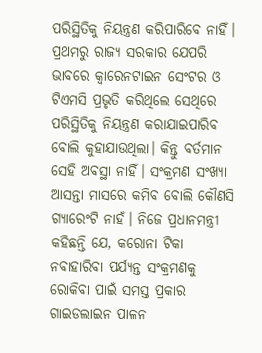ପରିସ୍ଥିତିକୁ ନିୟନ୍ତ୍ରଣ କରିପାରିବେ ନାହିଁ। ପ୍ରଥମରୁ ରାଜ୍ୟ ସରକାର ଯେପରି ଭାବରେ କ୍ୱାରେନଟାଇନ ସେଂଟର ଓ ଟିଏମସି ପ୍ରଭୃତି କରିଥିଲେ ସେଥିରେ ପରିସ୍ଥିତିକୁ ନିୟନ୍ତ୍ରଣ କରାଯାଇପାରିବ ବୋଲି କୁହାଯାଉଥିଲା। କିନ୍ତୁ ବର୍ତମାନ ସେହି ଅବସ୍ଥା ନାହିଁ। ସଂକ୍ରମଣ ସଂଖ୍ୟା ଆସନ୍ତା ମାସରେ କମିବ ବୋଲି କୌଣସି ଗ୍ୟାରେଂଟି ନାହଁ। ନିଜେ ପ୍ରଧାନମନ୍ତ୍ରୀ କହିଛନ୍ତି ଯେ, କରୋନା ଟିକା ନବାହାରିବା ପର୍ଯ୍ୟନ୍ତ ସଂକ୍ରମଣକୁ ରୋକିବା ପାଇଁ ସମସ୍ତ ପ୍ରକାର ଗାଇଡଲାଇନ ପାଳନ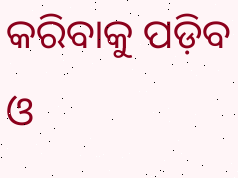କରିବାକୁ ପଡ଼ିବ ଓ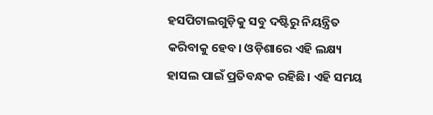ହସପିଟାଲଗୁଡ଼ିକୁ ସବୁ ଦଷ୍ଟିରୁ ନିୟନ୍ତ୍ରିତ କରିବାକୁ ହେବ। ଓଡ଼ିଶାରେ ଏହି ଲକ୍ଷ୍ୟ ହାସଲ ପାଇଁ ପ୍ରତିବନ୍ଧକ ରହିଛି। ଏହି ସମୟ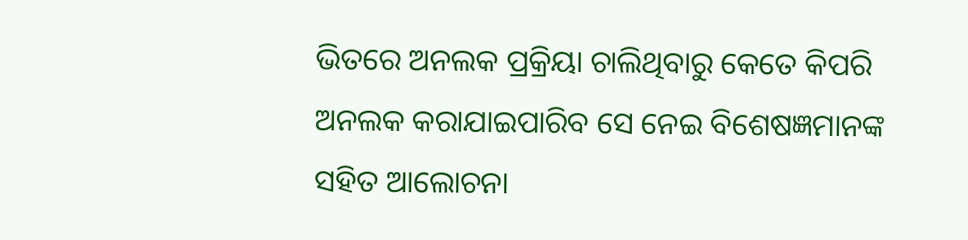ଭିତରେ ଅନଲକ ପ୍ରକ୍ରିୟା ଚାଲିଥିବାରୁ କେତେ କିପରି ଅନଲକ କରାଯାଇପାରିବ ସେ ନେଇ ବିଶେଷଜ୍ଞମାନଙ୍କ ସହିତ ଆଲୋଚନା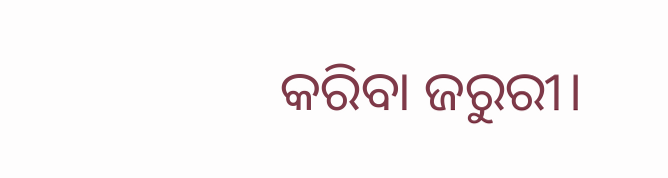କରିବା ଜରୁରୀ।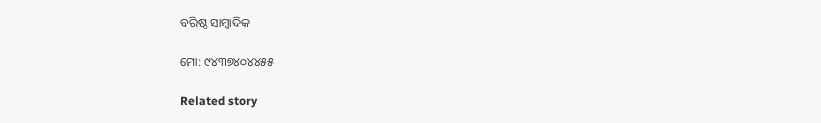ବରିଷ୍ଠ ସାମ୍ବାଦିକ

ମୋ: ୯୪୩୭୪୦୪୪୫୫

Related story